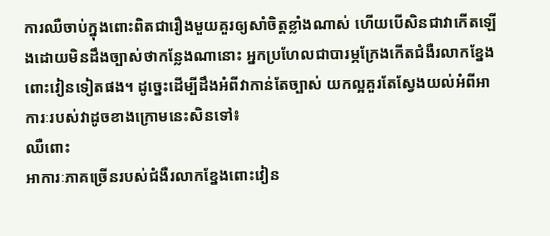ការឈឺចាប់ក្នុងពោះពិតជារឿងមួយគួរឲ្យសាំចិត្តខ្លាំងណាស់ ហើយបើសិនជាវាកើតឡើងដោយមិនដឹងច្បាស់ថាកន្លែងណានោះ អ្នកប្រហែលជាបារម្ភក្រែងកើតជំងឺរលាកខ្នែងពោះវៀនទៀតផង។ ដូច្នេះដើម្បីដឹងអំពីវាកាន់តែច្បាស់ យកល្អគួរតែស្វែងយល់អំពីអាការៈរបស់វាដូចខាងក្រោមនេះសិនទៅ៖
ឈឺពោះ
អាការៈភាគច្រើនរបស់ជំងឺរលាកខ្នែងពោះវៀន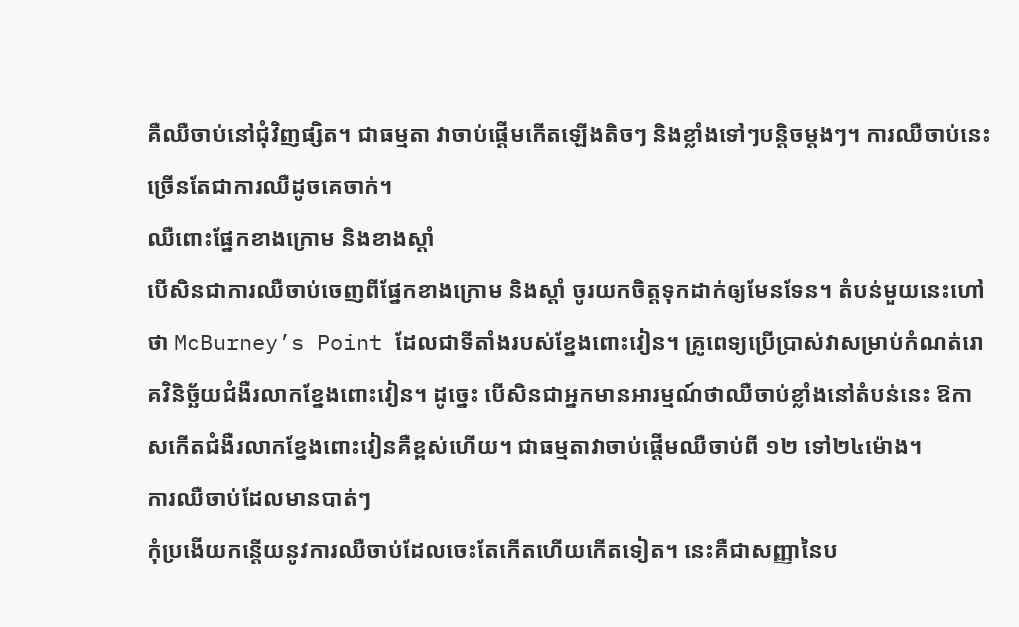គឺឈឺចាប់នៅជុំវិញផ្សិត។ ជាធម្មតា វាចាប់ផ្តើមកើតឡើងតិចៗ និងខ្លាំងទៅៗបន្តិចម្តងៗ។ ការឈឺចាប់នេះច្រើនតែជាការឈឺដូចគេចាក់។
ឈឺពោះផ្នែកខាងក្រោម និងខាងស្តាំ
បើសិនជាការឈឺចាប់ចេញពីផ្នែកខាងក្រោម និងស្តាំ ចូរយកចិត្តទុកដាក់ឲ្យមែនទែន។ តំបន់មួយនេះហៅថា McBurney’s Point ដែលជាទីតាំងរបស់ខ្នែងពោះវៀន។ គ្រូពេទ្យប្រើប្រាស់វាសម្រាប់កំណត់រោគវិនិច្ឆ័យជំងឺរលាកខ្នែងពោះវៀន។ ដូច្នេះ បើសិនជាអ្នកមានអារម្មណ៍ថាឈឺចាប់ខ្លាំងនៅតំបន់នេះ ឱកាសកើតជំងឺរលាកខ្នែងពោះវៀនគឺខ្ពស់ហើយ។ ជាធម្មតាវាចាប់ផ្តើមឈឺចាប់ពី ១២ ទៅ២៤ម៉ោង។
ការឈឺចាប់ដែលមានបាត់ៗ
កុំប្រងើយកន្តើយនូវការឈឺចាប់ដែលចេះតែកើតហើយកើតទៀត។ នេះគឺជាសញ្ញានៃប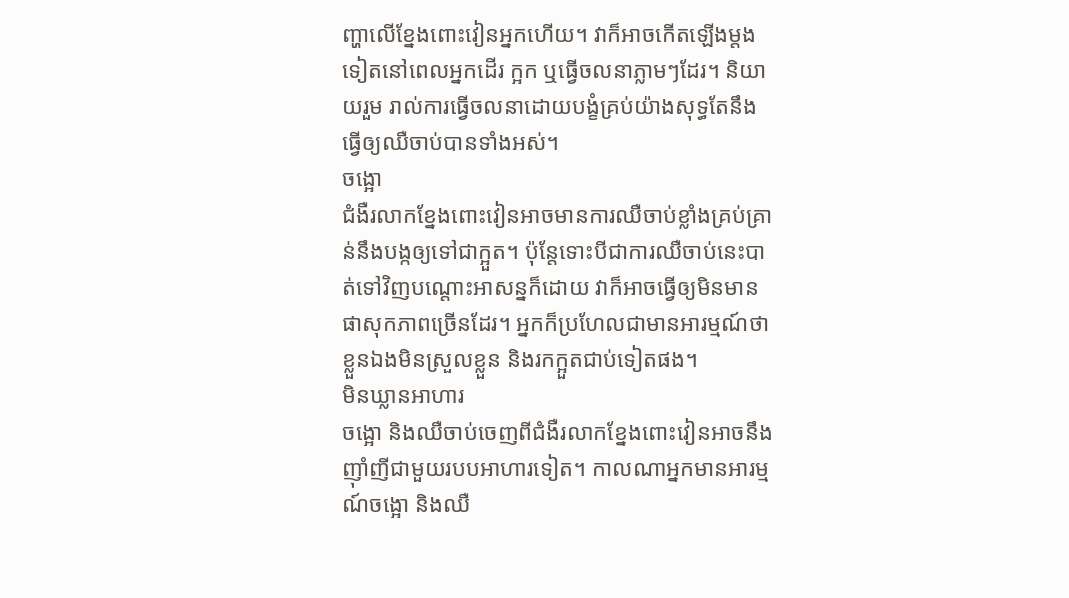ញ្ហាលើខ្នែងពោះវៀនអ្នកហើយ។ វាក៏អាចកើតឡើងម្តងទៀតនៅពេលអ្នកដើរ ក្អក ឬធ្វើចលនាភ្លាមៗដែរ។ និយាយរួម រាល់ការធ្វើចលនាដោយបង្ខំគ្រប់យ៉ាងសុទ្ធតែនឹងធ្វើឲ្យឈឺចាប់បានទាំងអស់។
ចង្អោ
ជំងឺរលាកខ្នែងពោះវៀនអាចមានការឈឺចាប់ខ្លាំងគ្រប់គ្រាន់នឹងបង្កឲ្យទៅជាក្អួត។ ប៉ុន្តែទោះបីជាការឈឺចាប់នេះបាត់ទៅវិញបណ្តោះអាសន្នក៏ដោយ វាក៏អាចធ្វើឲ្យមិនមានផាសុកភាពច្រើនដែរ។ អ្នកក៏ប្រហែលជាមានអារម្មណ៍ថាខ្លួនឯងមិនស្រួលខ្លួន និងរកក្អួតជាប់ទៀតផង។
មិនឃ្លានអាហារ
ចង្អោ និងឈឺចាប់ចេញពីជំងឺរលាកខ្នែងពោះវៀនអាចនឹងញ៉ាំញីជាមួយរបបអាហារទៀត។ កាលណាអ្នកមានអារម្មណ៍ចង្អោ និងឈឺ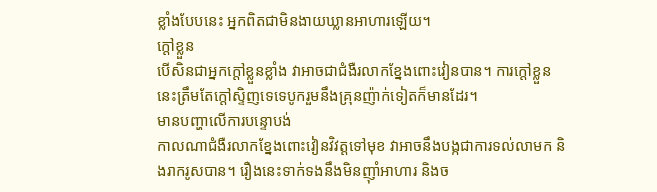ខ្លាំងបែបនេះ អ្នកពិតជាមិនងាយឃ្លានអាហារឡើយ។
ក្តៅខ្លួន
បើសិនជាអ្នកក្តៅខ្លួនខ្លាំង វាអាចជាជំងឺរលាកខ្នែងពោះវៀនបាន។ ការក្តៅខ្លួននេះត្រឹមតែក្តៅស្ទិញទេទេបូករួមនឹងគ្រុនញ៉ាក់ទៀតក៏មានដែរ។
មានបញ្ហាលើការបន្ទោបង់
កាលណាជំងឺរលាកខ្នែងពោះវៀនវិវត្តទៅមុខ វាអាចនឹងបង្កជាការទល់លាមក និងរាករូសបាន។ រឿងនេះទាក់ទងនឹងមិនញ៉ាំអាហារ និងច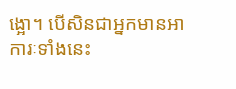ង្អោ។ បើសិនជាអ្នកមានអាការៈទាំងនេះ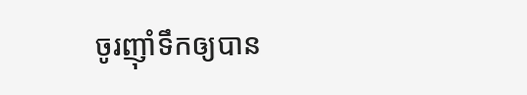ចូរញ៉ាំទឹកឲ្យបាន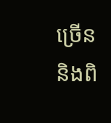ច្រើន និងពិ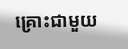គ្រោះជាមួយ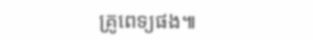គ្រូពេទ្យផង៕